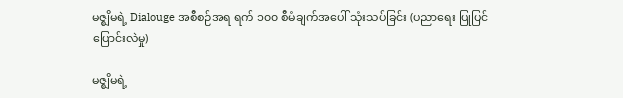မဇ္စျိမရဲ့ Dialouge အစီစဉ်အရ ရက် ၁၀၀ စီမံချက်အပေါ် သုံးသပ်ခြင်း (ပညာရေး ပြုပြင်ပြောင်းလဲမှု)

မဇ္စျိမရဲ့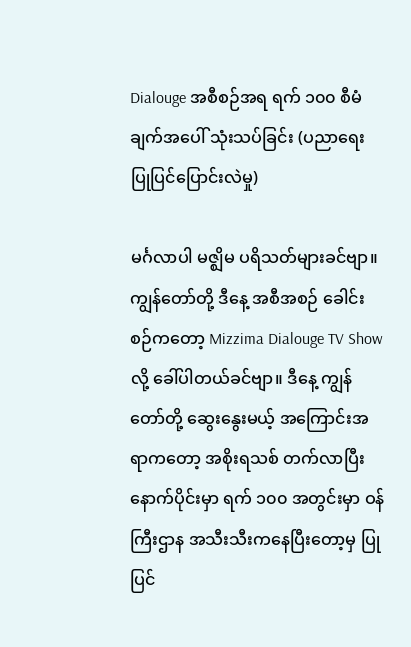Dialouge အစီစဉ်အရ ရက် ၁၀၀ စီမံချက်အပေါ် သုံးသပ်ခြင်း (ပညာရေး ပြုပြင်ပြောင်းလဲမှု)

မင်္ဂလာပါ မဇ္ဈိမ ပရိသတ်များခင်ဗျာ။ ကျွန်တော်တို့ ဒီနေ့ အစီအစဉ် ခေါင်းစဉ်ကတော့ Mizzima Dialouge TV Show လို့ ခေါ်ပါတယ်ခင်ဗျာ။ ဒီနေ့ ကျွန်တော်တို့ ဆွေးနွေးမယ့် အကြောင်းအရာကတော့ အစိုးရသစ် တက်လာပြီးနောက်ပိုင်းမှာ ရက် ၁၀၀ အတွင်းမှာ ဝန်ကြီးဌာန အသီးသီးကနေပြီးတော့မှ ပြုပြင်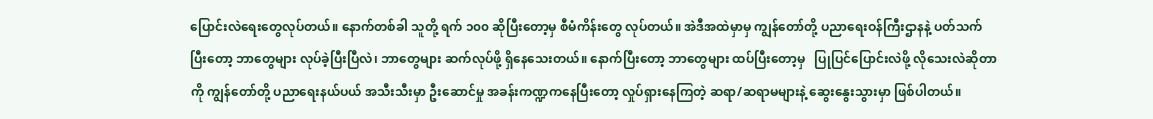ပြောင်းလဲရေးတွေလုပ်တယ်။ နောက်တစ်ခါ သူတို့ ရက် ၁၀၀ ဆိုပြီးတော့မှ စီမံကိန်းတွေ လုပ်တယ်။ အဲဒီအထဲမှာမှ ကျွန်တော်တို့ ပညာရေးဝန်ကြီးဌာနနဲ့ ပတ်သက်ပြီးတော့ ဘာတွေများ လုပ်ခဲ့ပြီးပြီလဲ၊ ဘာတွေများ ဆက်လုပ်ဖို့ ရှိနေသေးတယ်။ နောက်ပြီးတော့ ဘာတွေများ ထပ်ပြီးတော့မှ   ပြုပြင်ပြောင်းလဲဖို့ လိုသေးလဲဆိုတာကို ကျွန်တော်တို့ ပညာရေးနယ်ပယ် အသီးသီးမှာ ဦးဆောင်မှု အခန်းကဏ္ဍကနေပြီးတော့ လှုပ်ရှားနေကြတဲ့ ဆရာ/ဆရာမများနဲ့ ဆွေးနွေးသွားမှာ ဖြစ်ပါတယ်။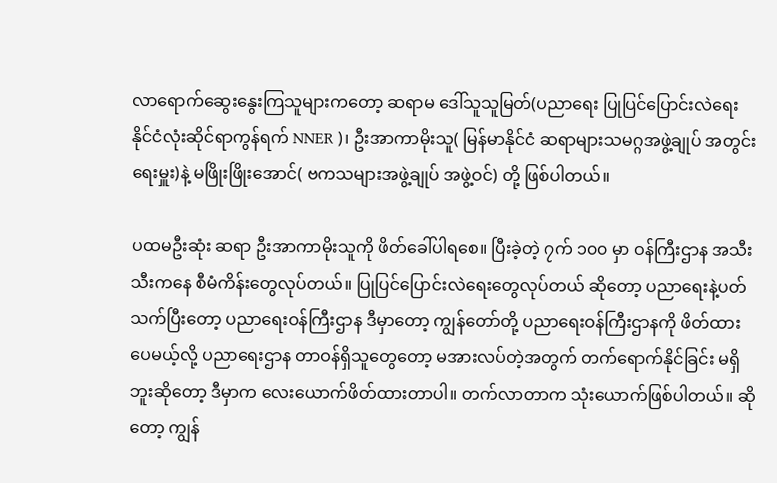လာရောက်ဆွေးနွေးကြသူများကတော့ ဆရာမ ဒေါ်သူသူမြတ်(ပညာရေး ပြုပြင်ပြောင်းလဲရေး နိုင်ငံလုံးဆိုင်ရာကွန်ရက် NNER )၊ ဦးအာကာမိုးသူ( မြန်မာနိုင်ငံ ဆရာများသမဂ္ဂအဖွဲ့ချုပ် အတွင်းရေးမှူး)နဲ့ မဖြိုးဖြိုးအောင်( ဗကသများအဖွဲ့ချုပ် အဖွဲ့ဝင်) တို့ ဖြစ်ပါတယ်။

ပထမဦးဆုံး ဆရာ ဦးအာကာမိုးသူကို ဖိတ်ခေါ်ပါရစေ။ ပြီးခဲ့တဲ့ ၇က် ၁၀၀ မှာ ဝန်ကြီးဌာန အသီးသီးကနေ စီမံကိန်းတွေလုပ်တယ်။ ပြုပြင်ပြောင်းလဲရေးတွေလုပ်တယ် ဆိုတော့ ပညာရေးနဲ့ပတ်သက်ပြီးတော့ ပညာရေးဝန်ကြီးဌာန ဒီမှာတော့ ကျွန်တော်တို့ ပညာရေးဝန်ကြီးဌာနကို ဖိတ်ထားပေမယ့်လို့ ပညာရေးဌာန တာဝန်ရှိသူတွေတော့ မအားလပ်တဲ့အတွက် တက်ရောက်နိုင်ခြင်း မရှိဘူးဆိုတော့ ဒီမှာက လေးယောက်ဖိတ်ထားတာပါ။ တက်လာတာက သုံးယောက်ဖြစ်ပါတယ်။ ဆိုတော့ ကျွန်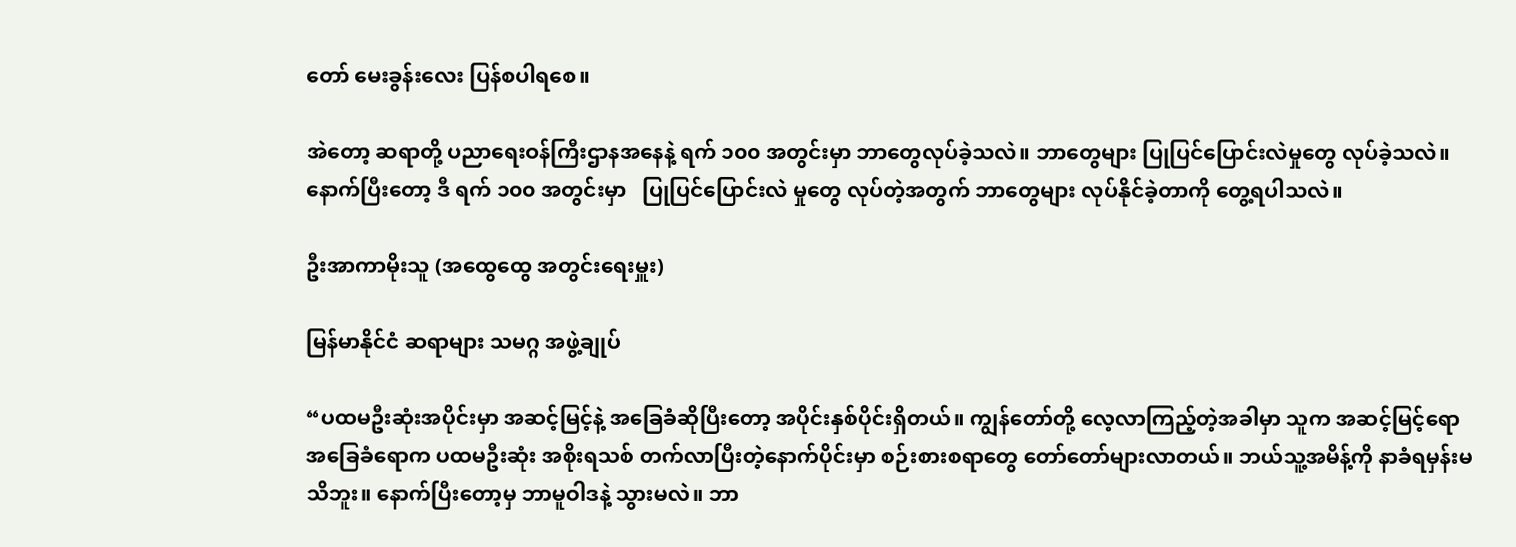တော် မေးခွန်းလေး ပြန်စပါရစေ။

အဲတော့ ဆရာတို့ ပညာရေးဝန်ကြီးဌာနအနေနဲ့ ရက် ၁၀၀ အတွင်းမှာ ဘာတွေလုပ်ခဲ့သလဲ။ ဘာတွေများ ပြုပြင်ပြောင်းလဲမှုတွေ လုပ်ခဲ့သလဲ။ နောက်ပြီးတော့ ဒီ ရက် ၁၀၀ အတွင်းမှာ   ပြုပြင်ပြောင်းလဲ မှုတွေ လုပ်တဲ့အတွက် ဘာတွေများ လုပ်နိုင်ခဲ့တာကို တွေ့ရပါသလဲ။

ဦးအာကာမိုးသူ (အထွေထွေ အတွင်းရေးမှူး)

မြန်မာနိုင်ငံ ဆရာများ သမဂ္ဂ အဖွဲ့ချုပ်

“ပထမဦးဆုံးအပိုင်းမှာ အဆင့်မြင့်နဲ့ အခြေခံဆိုပြီးတော့ အပိုင်းနှစ်ပိုင်းရှိတယ်။ ကျွန်တော်တို့ လေ့လာကြည့်တဲ့အခါမှာ သူက အဆင့်မြင့်ရော အခြေခံရောက ပထမဦးဆုံး အစိုးရသစ် တက်လာပြီးတဲ့နောက်ပိုင်းမှာ စဉ်းစားစရာတွေ တော်တော်များလာတယ်။ ဘယ်သူ့အမိန့်ကို နာခံရမှန်းမသိဘူး။ နောက်ပြီးတော့မှ ဘာမူဝါဒနဲ့ သွားမလဲ။ ဘာ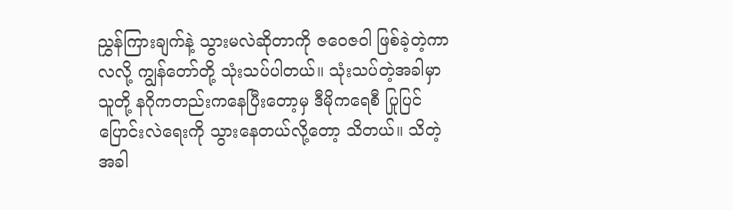ညွှန်ကြားချက်နဲ့ သွားမလဲဆိုတာကို ဇဝေဇဝါ ဖြစ်ခဲ့တဲ့ကာလလို့ ကျွန်တော်တို့ သုံးသပ်ပါတယ်။ သုံးသပ်တဲ့အခါမှာ သူတို့ နဂိုကတည်းကနေပြီးတော့မှ ဒီမိုကရေစီ ပြုပြင်ပြောင်းလဲရေးကို သွားနေတယ်လို့တော့ သိတယ်။ သိတဲ့အခါ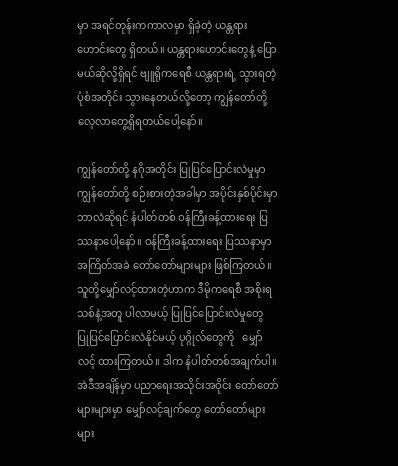မှာ အရင်တုန်းကကာလမှာ ရှိခဲ့တဲ့ ယန္တရားဟောင်းတွေ ရှိတယ်။ ယန္တရားဟောင်းတွေနဲ့ ပြောမယ်ဆိုလို့ရှိရင် ဗျူရိုကရေစီ ယန္တရားရဲ့ သွားရတဲ့ပုံစံအတိုင်း သွားနေတယ်လို့တော့ ကျွန်တော်တို့ လေ့လာတွေ့ရှိရတယ်ပေါ့နော်။

ကျွန်တော်တို့ နဂိုအတိုင်း ပြုပြင်ပြောင်းလဲမှုမှာ ကျွန်တော်တို့ စဉ်းစားတဲ့အခါမှာ အပိုင်းနှစ်ပိုင်းမှာ ဘာလဲဆိုရင် နံပါတ်တစ် ဝန်ကြီးခန့်ထားရေး ပြဿနာပေါ့နော်။ ဝန်ကြီးခန့်ထားရေး ပြဿနာမှာ အကြိတ်အခဲ တော်တော်များများ ဖြစ်ကြတယ်။ သူတို့မျှော်လင့်ထားတဲ့ဟာက ဒီမိုကရေစီ အစိုးရသစ်နဲ့အတူ ပါလာမယ့် ပြုပြင်ပြောင်းလဲမှုတွေ  ပြုပြင်ပြောင်းလဲနိုင်မယ့် ပုဂ္ဂိုလ်တွေကို   မျှော်လင့် ထားကြတယ်။ ဒါက နံပါတ်တစ်အချက်ပါ။ အဲဒီအချိန်မှာ ပညာရေးအသိုင်းအဝိုင်း တော်တော်များများမှာ မျှော်လင့်ချက်တွေ တော်တော်များများ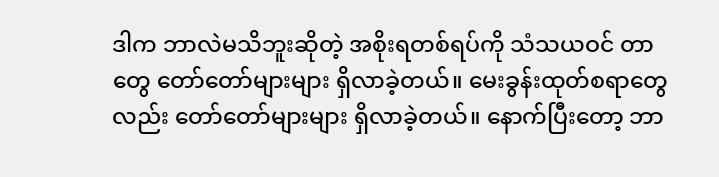ဒါက ဘာလဲမသိဘူးဆိုတဲ့ အစိုးရတစ်ရပ်ကို သံသယဝင် တာတွေ တော်တော်များများ ရှိလာခဲ့တယ်။ မေးခွန်းထုတ်စရာတွေလည်း တော်တော်များများ ရှိလာခဲ့တယ်။ နောက်ပြီးတော့ ဘာ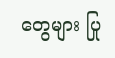တွေများ ပြု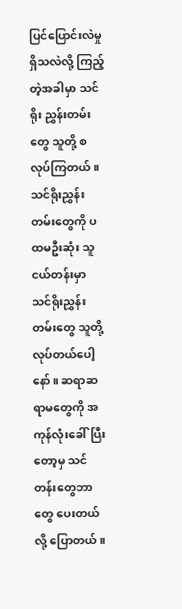ပြင်ပြောင်းလဲမှု ရှိသလဲလို့ ကြည့်တဲ့အခါမှာ သင်ရိုး ညွှန်းတမ်းတွေ သူတို့ စလုပ်ကြတယ်။ သင်ရိုးညွှန်းတမ်းတွေကို ပထမဦးဆုံး သူငယ်တန်းမှာ သင်ရိုးညွှန်းတမ်းတွေ သူတို့လုပ်တယ်ပေါ့နော်။ ဆရာဆရာမတွေကို အကုန်လုံးခေါ်ပြီးတော့မှ သင်တန်းတွေဘာတွေ ပေးတယ်လို့ ပြောတယ်။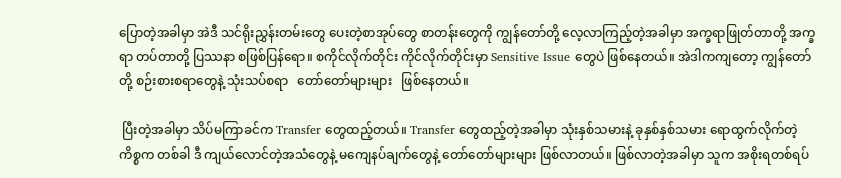ပြောတဲ့အခါမှာ အဲဒီ သင်ရိုးညွှန်းတမ်းတွေ ပေးတဲ့စာအုပ်တွေ စာတန်းတွေကို ကျွန်တော်တို့ လေ့လာကြည့်တဲ့အခါမှာ အက္ခရာဖြုတ်တာတို့ အက္ခရာ တပ်တာတို့ ပြဿနာ စဖြစ်ပြန်ရော။ စကိုင်လိုက်တိုင်း ကိုင်လိုက်တိုင်းမှာ Sensitive Issue တွေပဲ ဖြစ်နေတယ်။ အဲဒါကကျတော့ ကျွန်တော်တို့ စဉ်းစားစရာတွေနဲ့ သုံးသပ်စရာ   တော်တော်များများ   ဖြစ်နေတယ်။

 ပြီးတဲ့အခါမှာ သိပ်မကြာခင်က Transfer တွေထည့်တယ်။ Transfer တွေထည့်တဲ့အခါမှာ သုံးနှစ်သမားနဲ့ ခုနှစ်နှစ်သမား ရောထွက်လိုက်တဲ့ကိစ္စက တစ်ခါ ဒီ ကျယ်လောင်တဲ့အသံတွေနဲ့ မကျေနပ်ချက်တွေနဲ့ တော်တော်များများ ဖြစ်လာတယ်။ ဖြစ်လာတဲ့အခါမှာ သူက အစိုးရတစ်ရပ်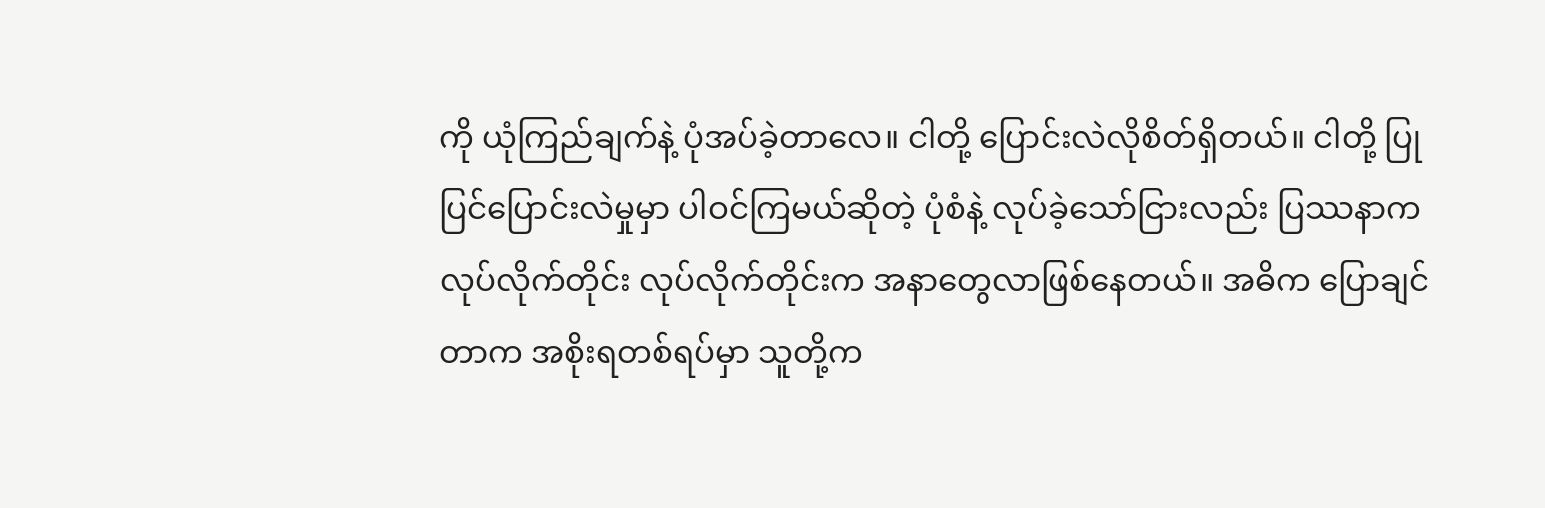ကို ယုံကြည်ချက်နဲ့ ပုံအပ်ခဲ့တာလေ။ ငါတို့ ပြောင်းလဲလိုစိတ်ရှိတယ်။ ငါတို့ ပြုပြင်ပြောင်းလဲမှုမှာ ပါဝင်ကြမယ်ဆိုတဲ့ ပုံစံနဲ့ လုပ်ခဲ့သော်ငြားလည်း ပြဿနာက လုပ်လိုက်တိုင်း လုပ်လိုက်တိုင်းက အနာတွေလာဖြစ်နေတယ်။ အဓိက ပြောချင်တာက အစိုးရတစ်ရပ်မှာ သူတို့က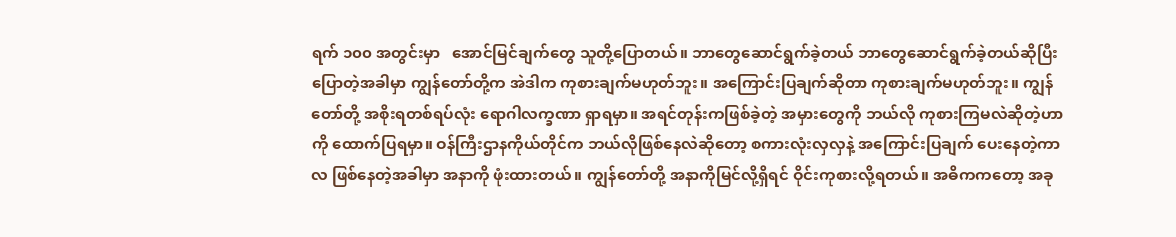ရက် ၁၀၀ အတွင်းမှာ   အောင်မြင်ချက်တွေ သူတို့ပြောတယ်။ ဘာတွေဆောင်ရွက်ခဲ့တယ် ဘာတွေဆောင်ရွက်ခဲ့တယ်ဆိုပြီး ပြောတဲ့အခါမှာ ကျွန်တော်တို့က အဲဒါက ကုစားချက်မဟုတ်ဘူး။ အကြောင်းပြချက်ဆိုတာ ကုစားချက်မဟုတ်ဘူး။ ကျွန်တော်တို့ အစိုးရတစ်ရပ်လုံး ရောဂါလက္ခဏာ ရှာရမှာ။ အရင်တုန်းကဖြစ်ခဲ့တဲ့ အမှားတွေကို ဘယ်လို ကုစားကြမလဲဆိုတဲ့ဟာကို ထောက်ပြရမှာ။ ဝန်ကြီးဌာနကိုယ်တိုင်က ဘယ်လိုဖြစ်နေလဲဆိုတော့ စကားလုံးလှလှနဲ့ အကြောင်းပြချက် ပေးနေတဲ့ကာလ ဖြစ်နေတဲ့အခါမှာ အနာကို ဖုံးထားတယ်။ ကျွန်တော်တို့ အနာကိုမြင်လို့ရှိရင် ဝိုင်းကုစားလို့ရတယ်။ အဓိကကတော့ အခု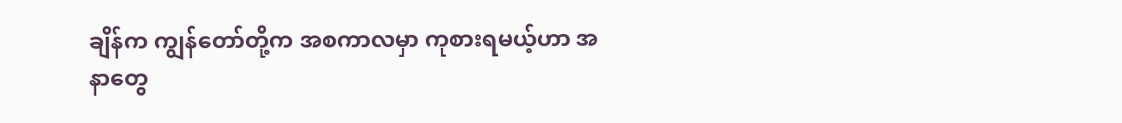ချိန်က ကျွန်တော်တို့က အစကာလမှာ ကုစားရမယ့်ဟာ အနာတွေ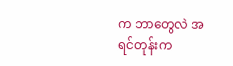က ဘာတွေလဲ အရင်တုန်းက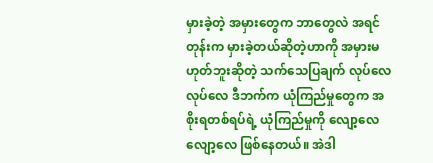မှားခဲ့တဲ့ အမှားတွေက ဘာတွေလဲ အရင်တုန်းက မှားခဲ့တယ်ဆိုတဲ့ဟာကို အမှားမဟုတ်ဘူးဆိုတဲ့ သက်သေပြချက် လုပ်လေလုပ်လေ ဒီဘက်က ယုံကြည်မှုတွေက အစိုးရတစ်ရပ်ရဲ့ ယုံကြည်မှုကို လျော့လေလျော့လေ ဖြစ်နေတယ်။ အဲဒါ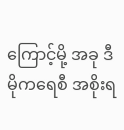ကြောင့်မို့ အခု ဒီမိုကရေစီ အစိုးရ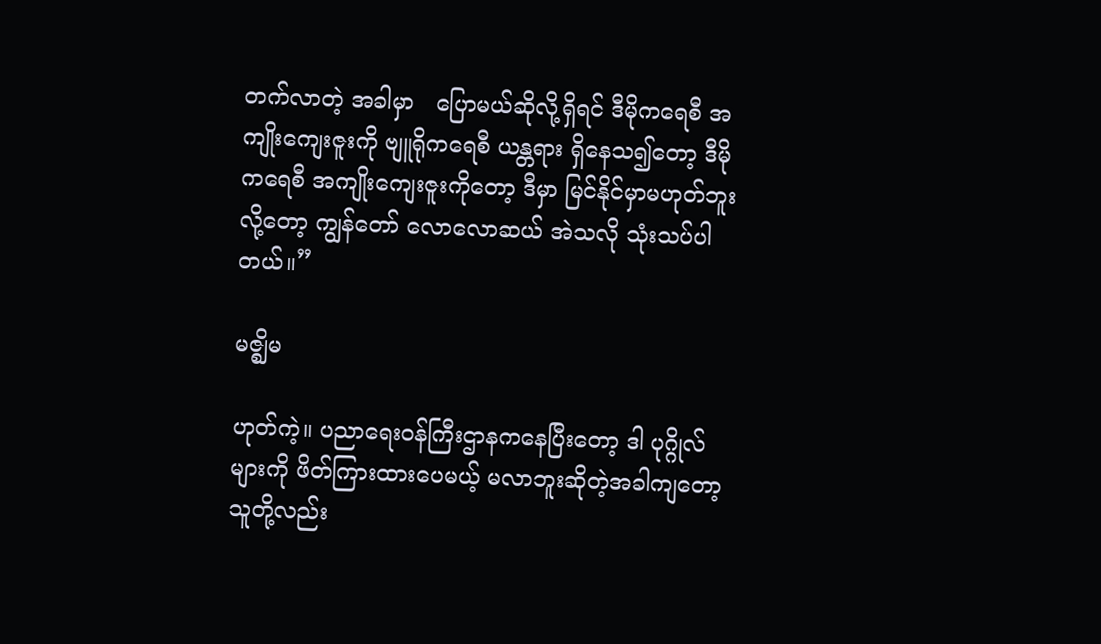တက်လာတဲ့ အခါမှာ   ပြောမယ်ဆိုလို့ရှိရင် ဒီမိုကရေစီ အကျိုးကျေးဇူးကို ဗျူရိုကရေစီ ယန္တရား ရှိနေသ၍တော့ ဒီမိုကရေစီ အကျိုးကျေးဇူးကိုတော့ ဒီမှာ မြင်နိုင်မှာမဟုတ်ဘူးလို့တော့ ကျွန်တော် လောလောဆယ် အဲသလို သုံးသပ်ပါတယ်။”

မဇ္ဈိမ

ဟုတ်ကဲ့။ ပညာရေးဝန်ကြီးဌာနကနေပြီးတော့ ဒါ ပုဂ္ဂိုလ်များကို ဖိတ်ကြားထားပေမယ့် မလာဘူးဆိုတဲ့အခါကျတော့ သူတို့လည်း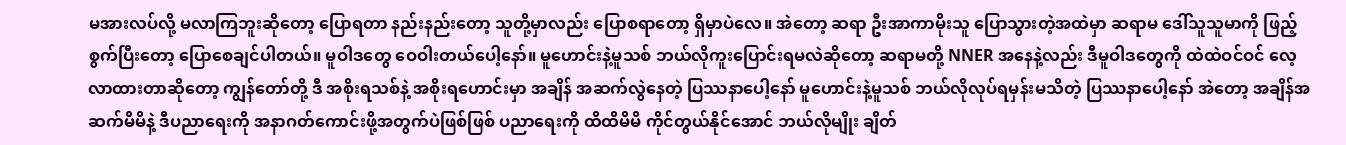မအားလပ်လို့ မလာကြဘူးဆိုတော့ ပြောရတာ နည်းနည်းတော့ သူတို့မှာလည်း ပြောစရာတော့ ရှိမှာပဲလေ။ အဲတော့ ဆရာ ဦးအာကာမိုးသူ ပြောသွားတဲ့အထဲမှာ ဆရာမ ဒေါ်သူသူမာကို ဖြည့်စွက်ပြီးတော့ ပြောစေချင်ပါတယ်။ မူဝါဒတွေ ဝေဝါးတယ်ပေါ့နော်။ မူဟောင်းနဲ့မူသစ် ဘယ်လိုကူးပြောင်းရမလဲဆိုတော့ ဆရာမတို့ NNER အနေနဲ့လည်း ဒီမူဝါဒတွေကို ထဲထဲဝင်ဝင် လေ့လာထားတာဆိုတော့ ကျွန်တော်တို့ ဒီ အစိုးရသစ်နဲ့ အစိုးရဟောင်းမှာ အချိန် အဆက်လွဲနေတဲ့ ပြဿနာပေါ့နော် မူဟောင်းနဲ့မူသစ် ဘယ်လိုလုပ်ရမှန်းမသိတဲ့ ပြဿနာပေါ့နော် အဲတော့ အချိန်အဆက်မိမိနဲ့ ဒီပညာရေးကို အနာဂတ်ကောင်းဖို့အတွက်ပဲဖြစ်ဖြစ် ပညာရေးကို ထိထိမိမိ ကိုင်တွယ်နိုင်အောင် ဘယ်လိုမျိုး ချိတ်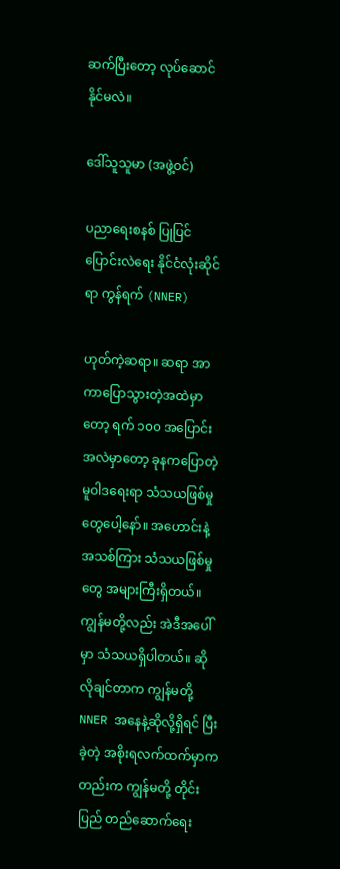ဆက်ပြီးတော့ လုပ်ဆောင်နိုင်မလဲ။

ဒေါ်သူသူမာ (အဖွဲ့ဝင်)

ပညာရေးစနစ် ပြုပြင်ပြောင်းလဲရေး နိုင်ငံလုံးဆိုင်ရာ ကွန်ရက် (NNER)

ဟုတ်ကဲ့ဆရာ။ ဆရာ အာကာပြောသွားတဲ့အထဲမှာတော့ ရက် ၁၀၀ အပြောင်းအလဲမှာတော့ ခုနကပြောတဲ့ မူဝါဒရေးရာ သံသယဖြစ်မှုတွေပေါ့နော်။ အဟောင်းနဲ့အသစ်ကြား သံသယဖြစ်မှုတွေ အများကြီးရှိတယ်။ ကျွန်မတို့လည်း အဲဒီအပေါ်မှာ သံသယရှိပါတယ်။ ဆိုလိုချင်တာက ကျွန်မတို့ NNER အနေနဲ့ဆိုလို့ရှိရင် ပြီးခဲ့တဲ့ အစိုးရလက်ထက်မှာကတည်းက ကျွန်မတို့ တိုင်းပြည် တည်ဆောက်ရေး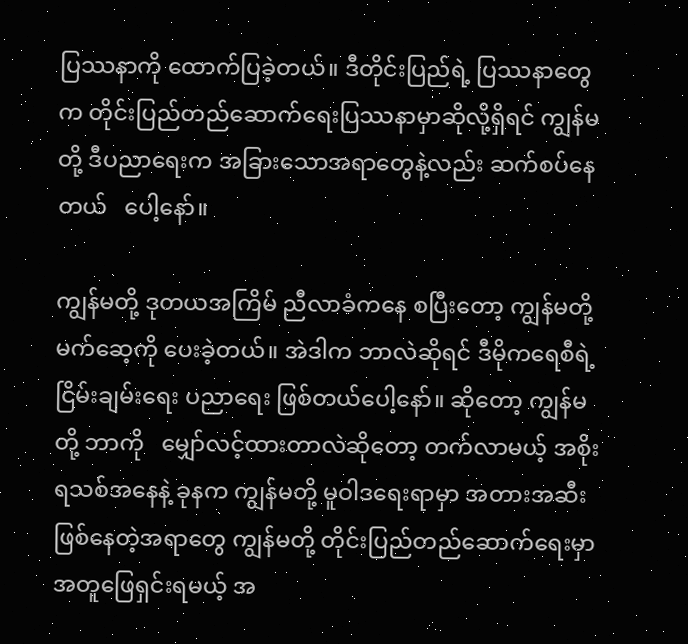ပြဿနာကို ထောက်ပြခဲ့တယ်။ ဒီတိုင်းပြည်ရဲ့ ပြဿနာတွေက တိုင်းပြည်တည်ဆောက်ရေးပြဿနာမှာဆိုလို့ရှိရင် ကျွန်မတို့ ဒီပညာရေးက အခြားသောအရာတွေနဲ့လည်း ဆက်စပ်နေတယ်   ပေါ့နော်။

ကျွန်မတို့ ဒုတယအကြိမ် ညီလာခံကနေ စပြီးတော့ ကျွန်မတို့ မက်ဆေ့ကို ပေးခဲ့တယ်။ အဲဒါက ဘာလဲဆိုရင် ဒီမိုကရေစီရဲ့ ငြိမ်းချမ်းရေး ပညာရေး ဖြစ်တယ်ပေါ့နော်။ ဆိုတော့ ကျွန်မတို့ ဘာကို   မျှော်လင့်ထားတာလဲဆိုတော့ တက်လာမယ့် အစိုးရသစ်အနေနဲ့ ခုနက ကျွန်မတို့ မူဝါဒရေးရာမှာ အတားအဆီးဖြစ်နေတဲ့အရာတွေ ကျွန်မတို့ တိုင်းပြည်တည်ဆောက်ရေးမှာ အတူဖြေရှင်းရမယ့် အ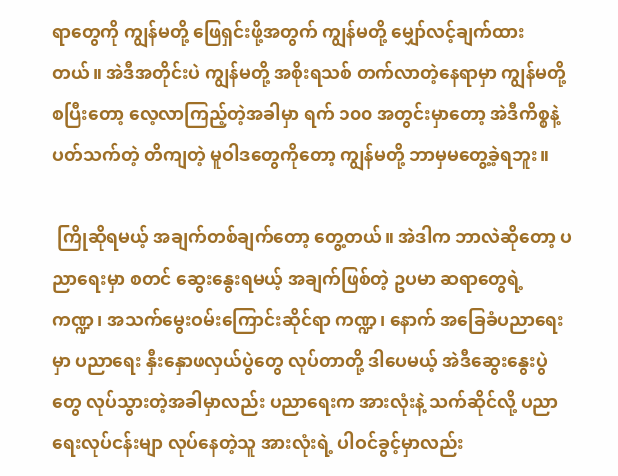ရာတွေကို ကျွန်မတို့ ဖြေရှင်းဖို့အတွက် ကျွန်မတို့ မျှော်လင့်ချက်ထားတယ်။ အဲဒီအတိုင်းပဲ ကျွန်မတို့ အစိုးရသစ် တက်လာတဲ့နေရာမှာ ကျွန်မတို့ စပြီးတော့ လေ့လာကြည့်တဲ့အခါမှာ ရက် ၁၀၀ အတွင်းမှာတော့ အဲဒီကိစ္စနဲ့ ပတ်သက်တဲ့ တိကျတဲ့ မူဝါဒတွေကိုတော့ ကျွန်မတို့ ဘာမှမတွေ့ခဲ့ရဘူး။

 ကြိုဆိုရမယ့် အချက်တစ်ချက်တော့ တွေ့တယ်။ အဲဒါက ဘာလဲဆိုတော့ ပညာရေးမှာ စတင် ဆွေးနွေးရမယ့် အချက်ဖြစ်တဲ့ ဥပမာ ဆရာတွေရဲ့ ကဏ္ဍ၊ အသက်မွေးဝမ်းကြောင်းဆိုင်ရာ ကဏ္ဍ၊ နောက် အခြေခံပညာရေးမှာ ပညာရေး နှီးနှောဖလှယ်ပွဲတွေ လုပ်တာတို့ ဒါပေမယ့် အဲဒီဆွေးနွေးပွဲတွေ လုပ်သွားတဲ့အခါမှာလည်း ပညာရေးက အားလုံးနဲ့ သက်ဆိုင်လို့ ပညာရေးလုပ်ငန်းမျာ လုပ်နေတဲ့သူ အားလုံးရဲ့ ပါဝင်ခွင့်မှာလည်း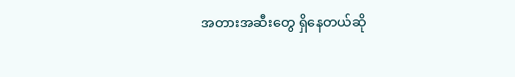အတားအဆီးတွေ ရှိနေတယ်ဆို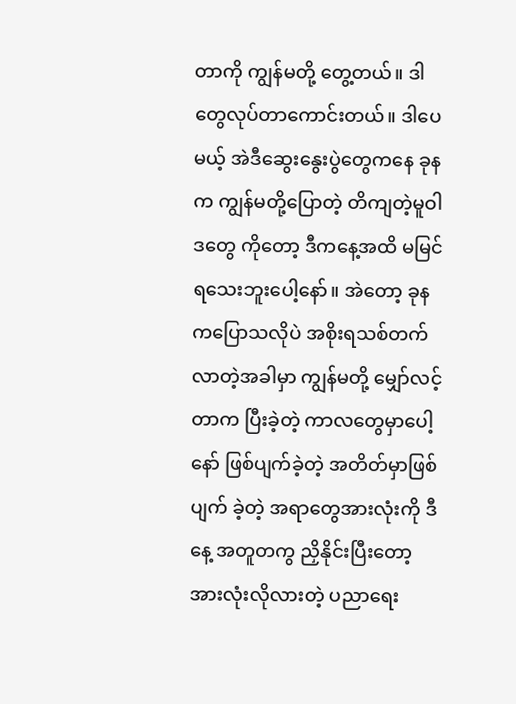တာကို ကျွန်မတို့ တွေ့တယ်။ ဒါတွေလုပ်တာကောင်းတယ်။ ဒါပေမယ့် အဲဒီဆွေးနွေးပွဲတွေကနေ ခုနက ကျွန်မတို့ပြောတဲ့ တိကျတဲ့မူဝါဒတွေ ကိုတော့ ဒီကနေ့အထိ မမြင်ရသေးဘူးပေါ့နော်။ အဲတော့ ခုနကပြောသလိုပဲ အစိုးရသစ်တက်လာတဲ့အခါမှာ ကျွန်မတို့ မျှော်လင့်တာက ပြီးခဲ့တဲ့ ကာလတွေမှာပေါ့နော် ဖြစ်ပျက်ခဲ့တဲ့ အတိတ်မှာဖြစ်ပျက် ခဲ့တဲ့ အရာတွေအားလုံးကို ဒီနေ့ အတူတကွ ညှိနိုင်းပြီးတော့ အားလုံးလိုလားတဲ့ ပညာရေး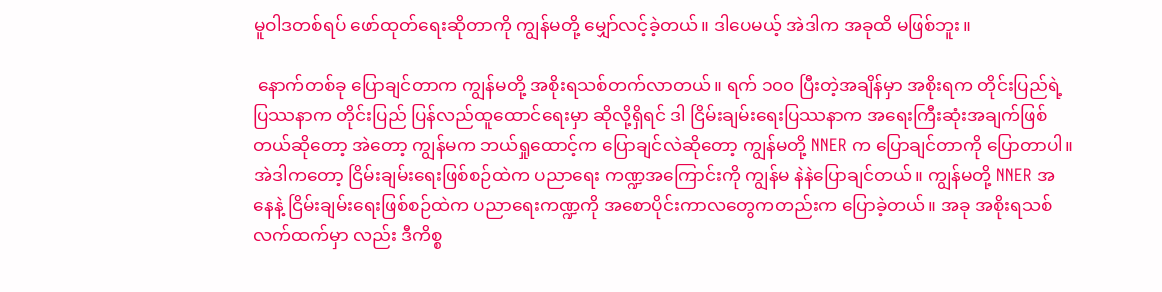မူဝါဒတစ်ရပ် ဖော်ထုတ်ရေးဆိုတာကို ကျွန်မတို့ မျှော်လင့်ခဲ့တယ်။ ဒါပေမယ့် အဲဒါက အခုထိ မဖြစ်ဘူး။

 နောက်တစ်ခု ပြောချင်တာက ကျွန်မတို့ အစိုးရသစ်တက်လာတယ်။ ရက် ၁၀၀ ပြီးတဲ့အချိန်မှာ အစိုးရက တိုင်းပြည်ရဲ့ပြဿနာက တိုင်းပြည် ပြန်လည်ထူထောင်ရေးမှာ ဆိုလို့ရှိရင် ဒါ ငြိမ်းချမ်းရေးပြဿနာက အရေးကြီးဆုံးအချက်ဖြစ်တယ်ဆိုတော့ အဲတော့ ကျွန်မက ဘယ်ရှုထောင့်က ပြောချင်လဲဆိုတော့ ကျွန်မတို့ NNER က ပြောချင်တာကို ပြောတာပါ။ အဲဒါကတော့ ငြိမ်းချမ်းရေးဖြစ်စဉ်ထဲက ပညာရေး ကဏ္ဍအကြောင်းကို ကျွန်မ နဲနဲပြောချင်တယ်။ ကျွန်မတို့ NNER အနေနဲ့ ငြိမ်းချမ်းရေးဖြစ်စဉ်ထဲက ပညာရေးကဏ္ဍကို အစောပိုင်းကာလတွေကတည်းက ပြောခဲ့တယ်။ အခု အစိုးရသစ် လက်ထက်မှာ လည်း ဒီကိစ္စ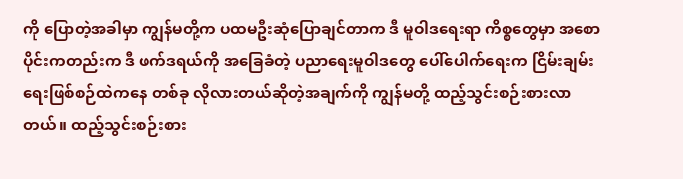ကို ပြောတဲ့အခါမှာ ကျွန်မတို့က ပထမဦးဆုံပြောချင်တာက ဒီ မူဝါဒရေးရာ ကိစ္စတွေမှာ အစောပိုင်းကတည်းက ဒီ ဖက်ဒရယ်ကို အခြေခံတဲ့ ပညာရေးမူဝါဒတွေ ပေါ်ပေါက်ရေးက ငြိမ်းချမ်းရေးဖြစ်စဉ်ထဲကနေ တစ်ခု လိုလားတယ်ဆိုတဲ့အချက်ကို ကျွန်မတို့ ထည့်သွင်းစဉ်းစားလာတယ်။ ထည့်သွင်းစဉ်းစား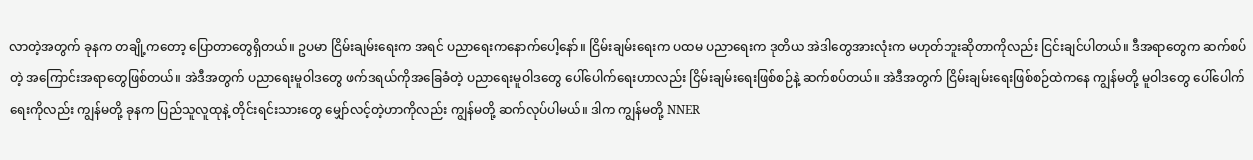လာတဲ့အတွက် ခုနက တချို့ကတော့ ပြောတာတွေရှိတယ်။ ဥပမာ ငြိမ်းချမ်းရေးက အရင် ပညာရေးကနောက်ပေါ့နော်။ ငြိမ်းချမ်းရေးက ပထမ ပညာရေးက ဒုတိယ အဲဒါတွေအားလုံးက မဟုတ်ဘူးဆိုတာကိုလည်း ငြင်းချင်ပါတယ်။ ဒီအရာတွေက ဆက်စပ်တဲ့ အကြောင်းအရာတွေဖြစ်တယ်။ အဲဒီအတွက် ပညာရေးမူဝါဒတွေ ဖက်ဒရယ်ကိုအခြေခံတဲ့ ပညာရေးမူဝါဒတွေ ပေါ်ပေါက်ရေးဟာလည်း ငြိမ်းချမ်းရေးဖြစ်စဉ်နဲ့ ဆက်စပ်တယ်။ အဲဒီအတွက် ငြိမ်းချမ်းရေးဖြစ်စဉ်ထဲကနေ ကျွန်မတို့ မူဝါဒတွေ ပေါ်ပေါက်ရေးကိုလည်း ကျွန်မတို့ ခုနက ပြည်သူလူထုနဲ့ တိုင်းရင်းသားတွေ မျှော်လင့်တဲ့ဟာကိုလည်း ကျွန်မတို့ ဆက်လုပ်ပါမယ်။ ဒါက ကျွန်မတို့ NNER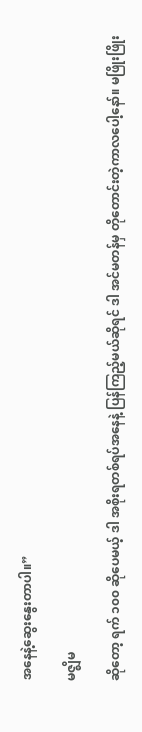အနေနဲ့ဆွေးနွေးတာပါ။”

မဇ္ဈိမ

ဆိုတော့ ရက် ၁၀၀ ဆိုပေမယ့် ဒါ အစိုးရတစ်ရပ်အနေနဲ့ ပြန်ကြည့်မယ်ဆိုရင် ဒါ အင်မတန်မှ တိုတောင်းတဲ့ကာလပေါ့နော်။ မဖြိုးဖြိုး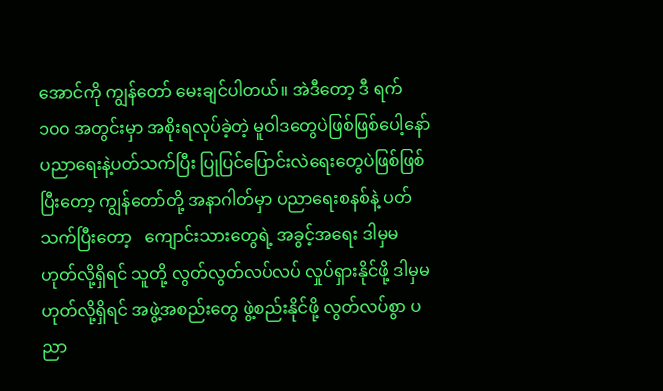အောင်ကို ကျွန်တော် မေးချင်ပါတယ်။ အဲဒီတော့ ဒီ ရက် ၁၀၀ အတွင်းမှာ အစိုးရလုပ်ခဲ့တဲ့ မူဝါဒတွေပဲဖြစ်ဖြစ်ပေါ့နော် ပညာရေးနဲ့ပတ်သက်ပြီး ပြုပြင်ပြောင်းလဲရေးတွေပဲဖြစ်ဖြစ် ပြီးတော့ ကျွန်တော်တို့ အနာဂါတ်မှာ ပညာရေးစနစ်နဲ့ ပတ်သက်ပြီးတော့   ကျောင်းသားတွေရဲ့ အခွင့်အရေး ဒါမှမဟုတ်လို့ရှိရင် သူတို့ လွတ်လွတ်လပ်လပ် လှုပ်ရှားနိုင်ဖို့ ဒါမှမဟုတ်လို့ရှိရင် အဖွဲ့အစည်းတွေ ဖွဲ့စည်းနိုင်ဖို့ လွတ်လပ်စွာ ပညာ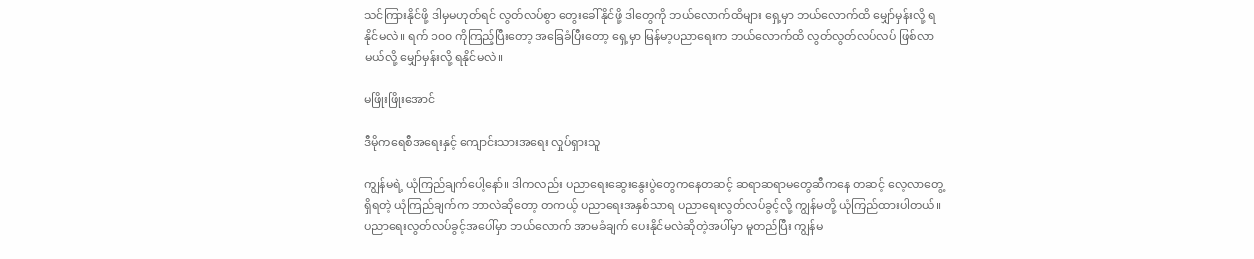သင်ကြားနိုင်ဖို့ ဒါမှမဟုတ်ရင် လွတ်လပ်စွာ တွေးခေါ်နိုင်ဖို့ ဒါတွေကို ဘယ်လောက်ထိများ ရှေ့မှာ ဘယ်လောက်ထိ မျှော်မှန်းလို့ ရနိုင်မလဲ။ ရက် ၁၀၀ ကိုကြည့်ပြီးတော့ အခြေခံပြီးတော့ ရှေ့မှာ မြန်မာ့ပညာရေးက ဘယ်လောက်ထိ လွတ်လွတ်လပ်လပ် ဖြစ်လာမယ်လို့ မျှော်မှန်းလို့ ရနိုင်မလဲ။

မဖြိုးဖြိုးအောင်

ဒီမိုကရေစီအရေးနှင့် ကျောင်းသားအရေး လှုပ်ရှားသူ

ကျွန်မရဲ့ ယုံကြည်ချက်ပေါ့နော်။ ဒါကလည်း ပညာရေးဆွေးနွေးပွဲတွေကနေတဆင့် ဆရာဆရာမတွေဆီကနေ တဆင့် လေ့လာတွေ့ရှိရတဲ့ ယုံကြည်ချက်က ဘာလဲဆိုတော့ တကယ့် ပညာရေးအနှစ်သာရ ပညာရေးလွတ်လပ်ခွင့်လို့ ကျွန်မတို့ ယုံကြည်ထားပါတယ်။ ပညာရေးလွတ်လပ်ခွင့်အပေါ်မှာ ဘယ်လောက် အာမခံချက် ပေးနိုင်မလဲဆိုတဲ့အပါ်မှာ မူတည်ပြီး ကျွန်မ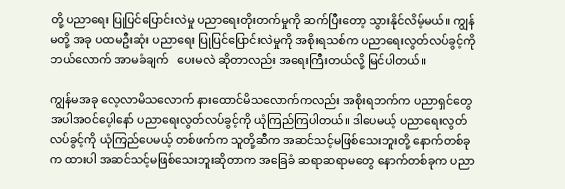တို့ ပညာရေး ပြုပြင်ပြောင်းလဲမှု ပညာရေးတိုးတက်မှုကို ဆက်ပြီးတော့ သွားနိုင်လိမ့်မယ်။ ကျွန်မတို့ အခု ပထမဦးဆုံး ပညာရေး ပြုပြင်ပြောင်းလဲမှုကို အစိုးရသစ်က ပညာရေးလွတ်လပ်ခွင့်ကို ဘယ်လောက် အာမခံချက်   ပေးမလဲ ဆိုတာလည်း အရေးကြီးတယ်လို့ မြင်ပါတယ်။

ကျွန်မအခု လေ့လာမိသလောက် နားထောင်မိသလောက်ကလည်း အစိုးရဘက်က ပညာရှင်တွေ အပါအဝင်ပေ့ါနော် ပညာရေးလွတ်လပ်ခွင့်ကို ယုံကြည်ကြပါတယ်။ ဒါပေမယ့် ပညာရေးလွတ်လပ်ခွင့်ကို ယုံကြည်ပေမယ့် တစ်ဖက်က သူတို့ဆီက အဆင်သင့်မဖြစ်သေးဘူးတို့ နောက်တစ်ခုက ထားပါ အဆင်သင့်မဖြစ်သေးဘူးဆိုတာက အခြေခံ ဆရာဆရာမတွေ နောက်တစ်ခုက ပညာ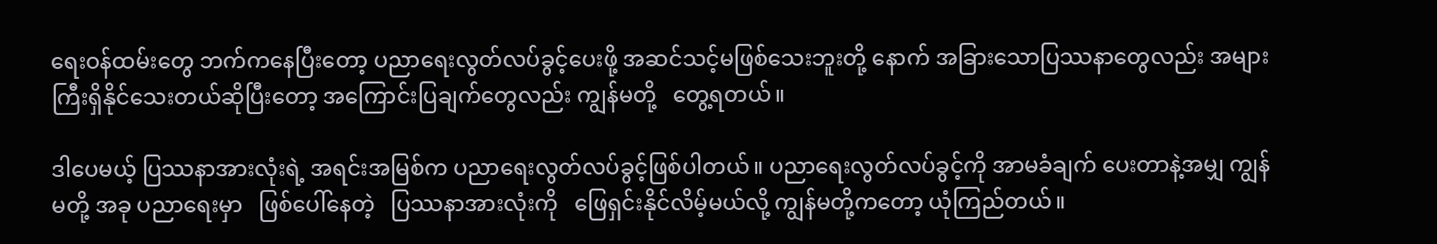ရေးဝန်ထမ်းတွေ ဘက်ကနေပြီးတော့ ပညာရေးလွတ်လပ်ခွင့်ပေးဖို့ အဆင်သင့်မဖြစ်သေးဘူးတို့ နောက် အခြားသောပြဿနာတွေလည်း အများကြီးရှိနိုင်သေးတယ်ဆိုပြီးတော့ အကြောင်းပြချက်တွေလည်း ကျွန်မတို့   တွေ့ရတယ်။

ဒါပေမယ့် ပြဿနာအားလုံးရဲ့ အရင်းအမြစ်က ပညာရေးလွတ်လပ်ခွင့်ဖြစ်ပါတယ်။ ပညာရေးလွတ်လပ်ခွင့်ကို အာမခံချက် ပေးတာနဲ့အမျှ ကျွန်မတို့ အခု ပညာရေးမှာ   ဖြစ်ပေါ်နေတဲ့   ပြဿနာအားလုံးကို   ဖြေရှင်းနိုင်လိမ့်မယ်လို့ ကျွန်မတို့ကတော့ ယုံကြည်တယ်။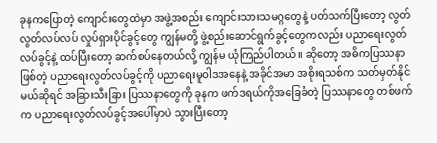ခုနကပြောတဲ့ ကျောင်းတွေထဲမှာ အဖွဲ့အစည်း ကျောင်းသားသမဂ္ဂတွေနဲ့ ပတ်သက်ပြီးတော့ လွတ်လွတ်လပ်လပ် လှုပ်ရှားပိုင်ခွင့်တွေ ကျွန်မတို့ ဖွဲ့စည်းဆောင်ရွက်ခွင့်တွေကလည်း ပညာရေးလွတ်လပ်ခွင့်နဲ့ ထပ်ပြီးတော့ ဆက်စပ်နေတယ်လို့ ကျွန်မ ယုံကြည်ပါတယ်။ ဆိုတော့ အဓိကပြဿနာဖြစ်တဲ့ ပညာရေးလွတ်လပ်ခွင့်ကို ပညာရေးမူဝါဒအနေနဲ့ အခိုင်အမာ အစိုးရသစ်က သတ်မှတ်နိုင်မယ်ဆိုရင် အခြားသီးခြား ပြဿနာတွေကို ခုနက ဖက်ဒရယ်ကိုအခြေခံတဲ့ ပြဿနာတွေ တစ်ဖက်က ပညာရေးလွတ်လပ်ခွင့်အပေါ်မှာပဲ သွားပြီးတော့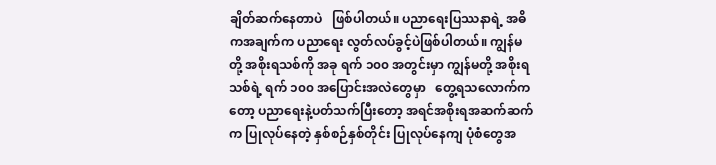ချိတ်ဆက်နေတာပဲ   ဖြစ်ပါတယ်။ ပညာရေးပြဿနာရဲ့ အဓိကအချက်က ပညာရေး လွတ်လပ်ခွင့်ပဲဖြစ်ပါတယ်။ ကျွန်မတို့ အစိုးရသစ်ကို အခု ရက် ၁၀၀ အတွင်းမှာ ကျွန်မတို့ အစိုးရသစ်ရဲ့ ရက် ၁၀၀ အပြောင်းအလဲတွေမှာ   တွေ့ရသလောက်ကတော့ ပညာရေးနဲ့ပတ်သက်ပြီးတော့ အရင်အစိုးရအဆက်ဆက်က ပြုလုပ်နေတဲ့ နှစ်စဉ်နှစ်တိုင်း ပြုလုပ်နေကျ ပုံစံတွေအ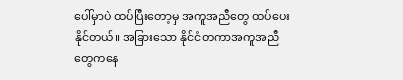ပေါ်မှာပဲ ထပ်ပြီးတော့မှ အကူအညီတွေ ထပ်ပေးနိုင်တယ်။ အခြားသော နိုင်ငံတကာအကူအညီတွေကနေ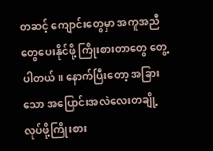တဆင့် ကျောင်းတွေမှာ အကူအညီတွေပေးနိုင်ဖို့ ကြိုးစားတာတွေ တွေ့ပါတယ်။ နောက်ပြီးတော့ အခြားသော အပြောင်းအလဲလေးတချို့ လုပ်ဖို့ကြိုးစား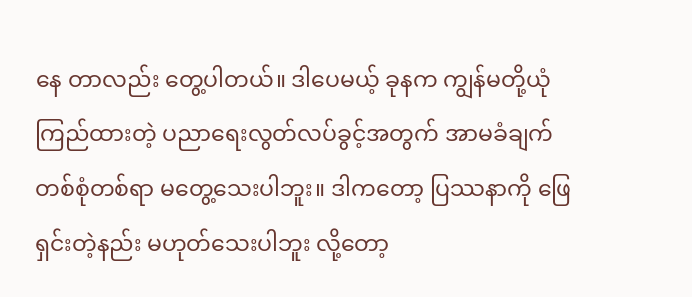နေ တာလည်း တွေ့ပါတယ်။ ဒါပေမယ့် ခုနက ကျွန်မတို့ယုံကြည်ထားတဲ့ ပညာရေးလွတ်လပ်ခွင့်အတွက် အာမခံချက် တစ်စုံတစ်ရာ မတွေ့သေးပါဘူး။ ဒါကတော့ ပြဿနာကို ဖြေရှင်းတဲ့နည်း မဟုတ်သေးပါဘူး လို့တော့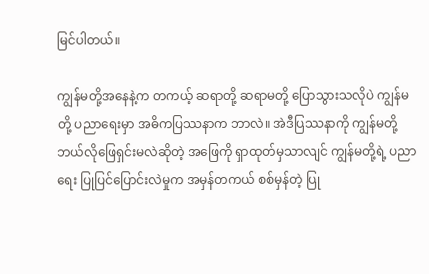မြင်ပါတယ်။

ကျွန်မတို့အနေနဲ့က တကယ့် ဆရာတို့ ဆရာမတို့ ပြောသွားသလိုပဲ ကျွန်မတို့ ပညာရေးမှာ အဓိကပြဿနာက ဘာလဲ။ အဲဒီပြဿနာကို ကျွန်မတို့ ဘယ်လိုဖြေရှင်းမလဲဆိုတဲ့ အဖြေကို ရှာထုတ်မှသာလျင် ကျွန်မတို့ရဲ့ ပညာရေး ပြုပြင်ပြောင်းလဲမှုက အမှန်တကယ် စစ်မှန်တဲ့ ပြု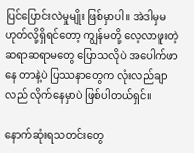ပြင်ပြောင်းလဲမှုမျိုး ဖြစ်မှာပါ။ အဲဒါမှမဟုတ်လို့ရှိရင်တော့ ကျွန်မတို့ လေ့လာဖူးတဲ့ ဆရာဆရာမတွေ ပြောသလိုပဲ အပေါက်ဖာနေ တာနဲ့ပဲ ပြဿနာတွေက လုံးလည်ချာလည် လိုက်နေမှာပဲ ဖြစ်ပါတယ်ရှင်။

နောက်ဆုံးရသတင်းတွေ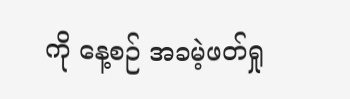ကို နေ့စဉ် အခမဲ့ဖတ်ရှု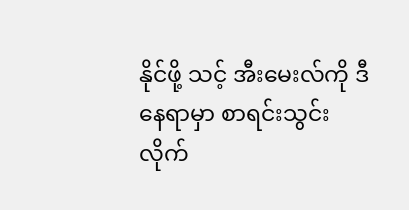နိုင်ဖို့ သင့် အီးမေးလ်ကို ဒီနေရာမှာ စာရင်းသွင်းလိုက်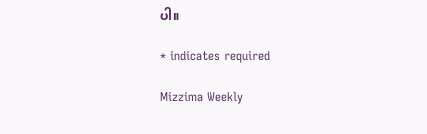ပါ။

* indicates required

Mizzima Weekly